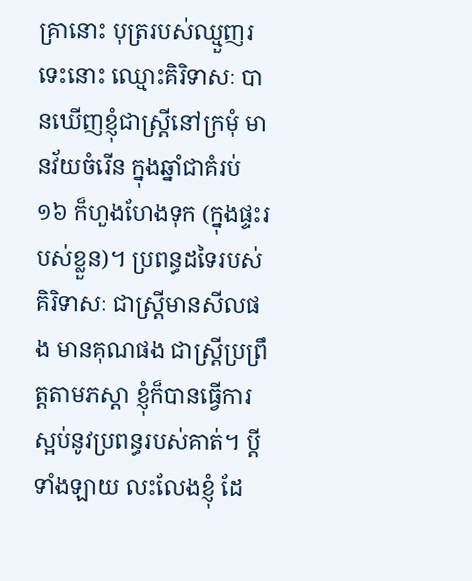គ្រានោះ បុត្ររបស់ឈ្មួញរទេះនោះ ឈ្មោះគិរិទាសៈ បានឃើញខ្ញុំជាស្រ្តីនៅក្រមុំ មានវ័យចំរើន ក្នុងឆ្នាំជាគំរប់ ១៦ ក៏ហួងហែងទុក (ក្នុងផ្ទះរបស់ខ្លួន)។ ប្រពន្ធដទៃរបស់គិរិទាសៈ ជាស្រ្ដីមានសីលផង មានគុណផង ជាស្រ្តីប្រព្រឹត្តតាមភស្ដា ខ្ញុំក៏បានធ្វើការស្អប់នូវប្រពន្ធរបស់គាត់។ ប្ដីទាំងឡាយ លះលែងខ្ញុំ ដែ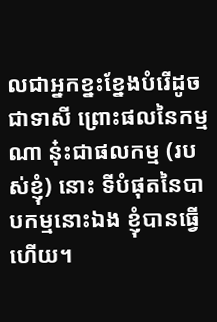លជាអ្នកខ្នះខ្នែងបំរើដូចជាទាសី ព្រោះផលនៃកម្មណា នុ៎ះជាផលកម្ម (របស់ខ្ញុំ) នោះ ទីបំផុតនៃបាបកម្មនោះឯង ខ្ញុំបានធ្វើហើយ។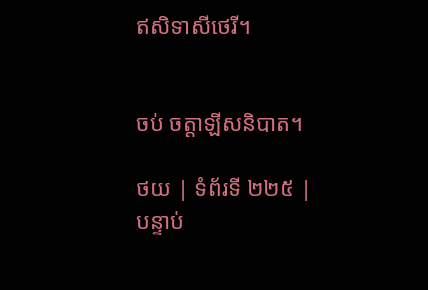ឥសិទាសីថេរី។


ចប់ ចត្តាឡីសនិបាត។

ថយ | ទំព័រទី ២២៥ | បន្ទាប់